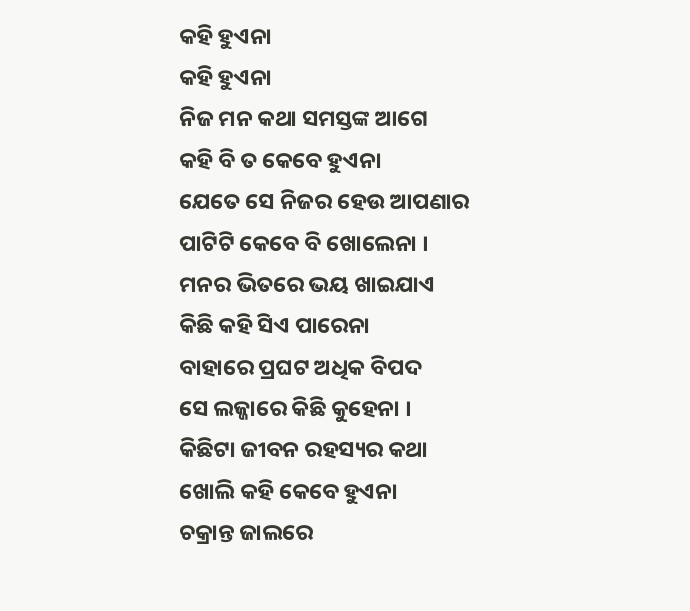କହି ହୁଏନା
କହି ହୁଏନା
ନିଜ ମନ କଥା ସମସ୍ତଙ୍କ ଆଗେ
କହି ବି ତ କେବେ ହୁଏନା
ଯେତେ ସେ ନିଜର ହେଉ ଆପଣାର
ପାଟିଟି କେବେ ବି ଖୋଲେନା ।
ମନର ଭିତରେ ଭୟ ଖାଇଯାଏ
କିଛି କହି ସିଏ ପାରେନା
ବାହାରେ ପ୍ରଘଟ ଅଧିକ ବିପଦ
ସେ ଲଜ୍ଜାରେ କିଛି କୁହେନା ।
କିଛିଟା ଜୀବନ ରହସ୍ୟର କଥା
ଖୋଲି କହି କେବେ ହୁଏନା
ଚକ୍ରାନ୍ତ ଜାଲରେ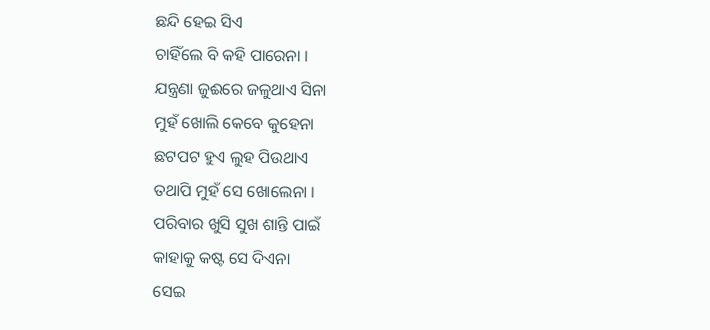ଛନ୍ଦି ହେଇ ସିଏ
ଚାହିଁଲେ ବି କହି ପାରେନା ।
ଯନ୍ତ୍ରଣା ଜୁଈରେ ଜଳୁଥାଏ ସିନା
ମୁହଁ ଖୋଲି କେବେ କୁହେନା
ଛଟପଟ ହୁଏ ଲୁହ ପିଉଥାଏ
ତଥାପି ମୁହଁ ସେ ଖୋଲେନା ।
ପରିବାର ଖୁସି ସୁଖ ଶାନ୍ତି ପାଇଁ
କାହାକୁ କଷ୍ଟ ସେ ଦିଏନା
ସେଇ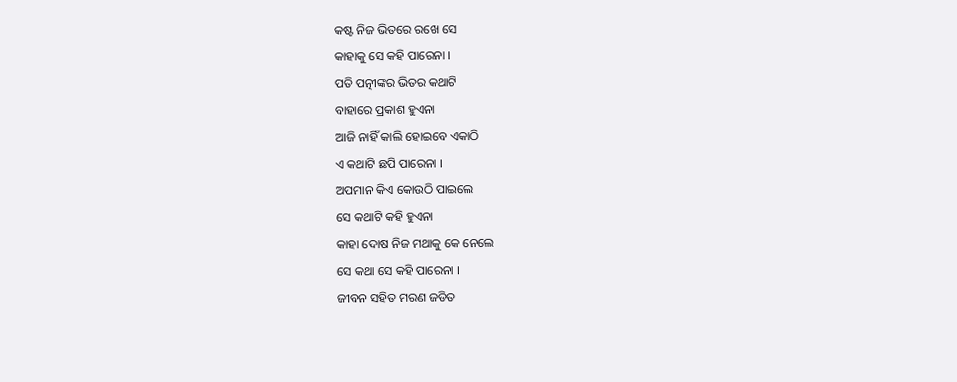କଷ୍ଟ ନିଜ ଭିତରେ ରଖେ ସେ
କାହାକୁ ସେ କହି ପାରେନା ।
ପତି ପତ୍ନୀଙ୍କର ଭିତର କଥାଟି
ବାହାରେ ପ୍ରକାଶ ହୁଏନା
ଆଜି ନାହିଁ କାଲି ହୋଇବେ ଏକାଠି
ଏ କଥାଟି ଛପି ପାରେନା ।
ଅପମାନ କିଏ କୋଉଠି ପାଇଲେ
ସେ କଥାଟି କହି ହୁଏନା
କାହା ଦୋଷ ନିଜ ମଥାକୁ କେ ନେଲେ
ସେ କଥା ସେ କହି ପାରେନା ।
ଜୀବନ ସହିତ ମରଣ ଜଡିତ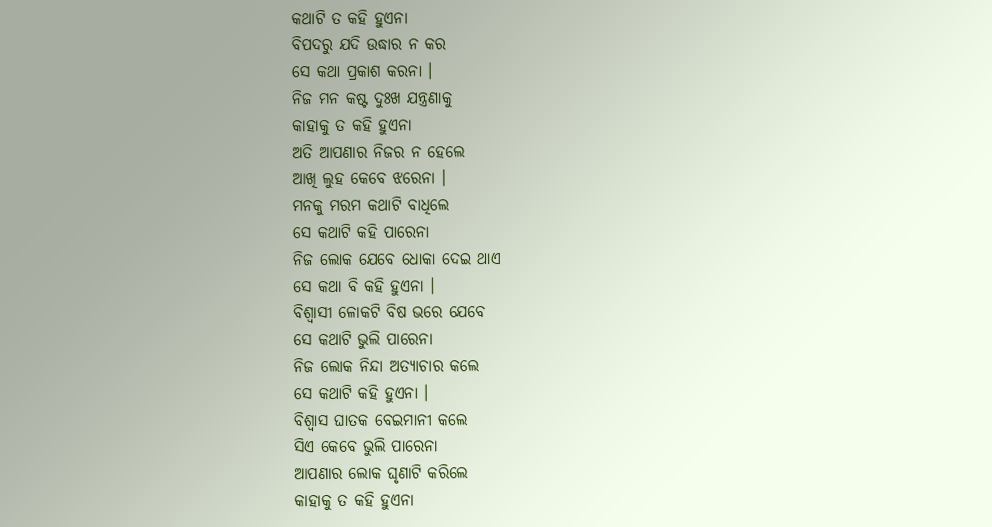କଥାଟି ତ କହି ହୁଏନା
ବିପଦରୁ ଯଦି ଉଦ୍ଧାର ନ କର
ସେ କଥା ପ୍ରକାଶ କରନା ।
ନିଜ ମନ କଷ୍ଟ ଦୁଃଖ ଯନ୍ତ୍ରଣାକୁ
କାହାକୁ ତ କହି ହୁଏନା
ଅତି ଆପଣାର ନିଜର ନ ହେଲେ
ଆଖି ଲୁହ କେବେ ଝରେନା ।
ମନକୁ ମରମ କଥାଟି ବାଧିଲେ
ସେ କଥାଟି କହି ପାରେନା
ନିଜ ଲୋକ ଯେବେ ଧୋକା ଦେଇ ଥାଏ
ସେ କଥା ବି କହି ହୁଏନା ।
ବିଶ୍ବାସୀ ଳୋକଟି ବିଷ ଭରେ ଯେବେ
ସେ କଥାଟି ଭୁଲି ପାରେନା
ନିଜ ଲୋକ ନିନ୍ଦା ଅତ୍ୟାଚାର କଲେ
ସେ କଥାଟି କହି ହୁଏନା ।
ବିଶ୍ବାସ ଘାତକ ବେଇମାନୀ କଲେ
ସିଏ କେବେ ଭୁଲି ପାରେନା
ଆପଣାର ଲୋକ ଘୃଣାଟି କରିଲେ
କାହାକୁ ତ କହି ହୁଏନା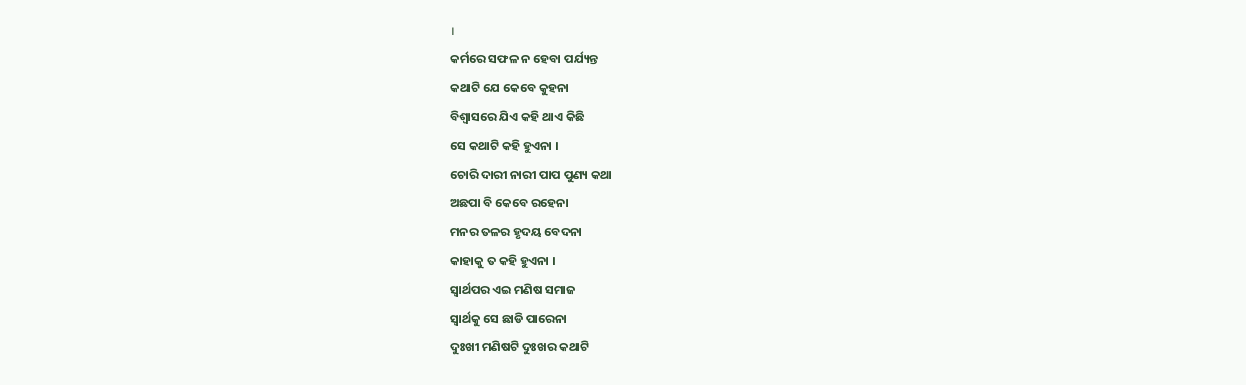।
କର୍ମରେ ସଫଳ ନ ହେବା ପର୍ଯ୍ୟନ୍ତ
କଥାଟି ଯେ କେବେ କୁହନା
ବିଶ୍ବାସରେ ଯିଏ କହି ଥାଏ କିଛି
ସେ କଥାଟି କହି ହୁଏନା ।
ଚୋରି ଦାରୀ ନାରୀ ପାପ ପୁଣ୍ୟ କଥା
ଅଛପା ବି କେବେ ରହେନା
ମନର ତଳର ହୃଦୟ ବେଦନା
କାହାକୁ ତ କହି ହୁଏନା ।
ସ୍ବାର୍ଥପର ଏଇ ମଣିଷ ସମାଜ
ସ୍ବାର୍ଥକୁ ସେ ଛାଡି ପାରେନା
ଦୁଃଖୀ ମଣିଷଟି ଦୁଃଖର କଥାଟି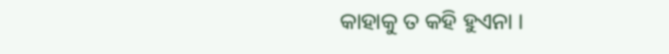କାହାକୁ ତ କହି ହୁଏନା ।